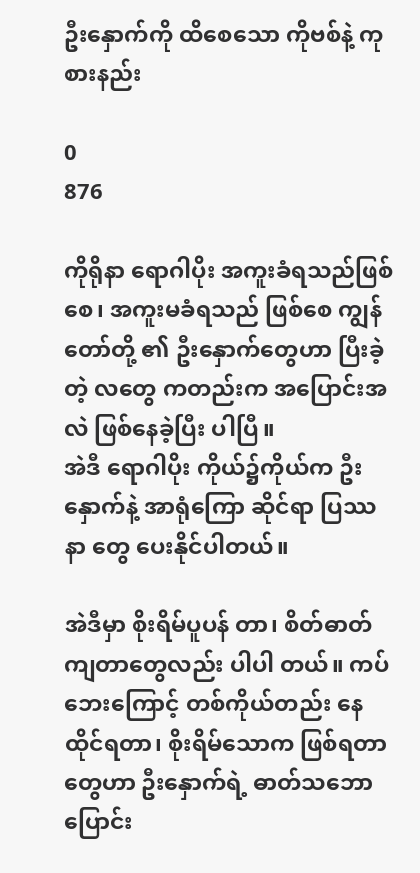ဦးနှောက်ကို ထိစေသော ကိုဗစ်နဲ့ ကုစားနည်း

0
876

ကိုရိုနာ ရောဂါပိုး အကူးခံရသည်ဖြစ်စေ၊ အကူးမခံရသည် ဖြစ်စေ ကျွန်တော်တို့ ၏ ဦးနှောက်တွေဟာ ပြီးခဲ့တဲ့ လတွေ ကတည်းက အပြောင်းအလဲ ဖြစ်နေခဲ့ပြီး ပါပြီ။
အဲဒီ ရောဂါပိုး ကိုယ်၌ကိုယ်က ဦးနှောက်နဲ့ အာရုံကြော ဆိုင်ရာ ပြဿနာ တွေ ပေးနိုင်ပါတယ်။

အဲဒီမှာ စိုးရိမ်ပူပန် တာ၊ စိတ်ဓာတ်ကျတာတွေလည်း ပါပါ တယ်။ ကပ်ဘေးကြောင့် တစ်ကိုယ်တည်း နေထိုင်ရတာ၊ စိုးရိမ်သောက ဖြစ်ရတာ တွေဟာ ဦးနှောက်ရဲ့ ဓာတ်သဘောပြောင်း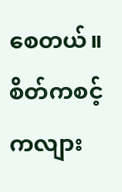စေတယ်။ စိတ်ကစင့်ကလျား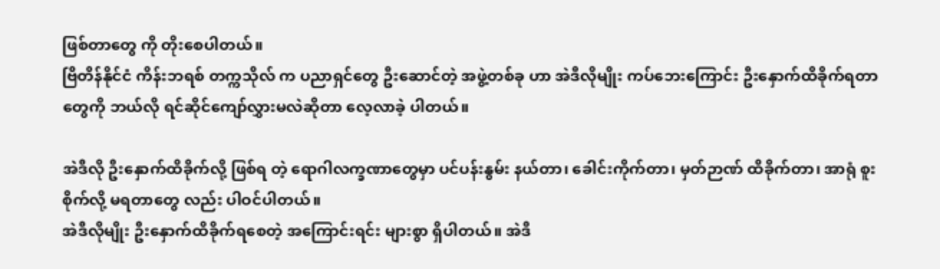ဖြစ်တာတွေ ကို တိုးစေပါတယ်။
ဗြိတိန်နိုင်ငံ ကိန်းဘရစ် တက္ကသိုလ် က ပညာရှင်တွေ ဦးဆောင်တဲ့ အဖွဲ့တစ်ခု ဟာ အဲဒီလိုမျိုး ကပ်ဘေးကြောင်း ဦးနှောက်ထိခိုက်ရတာတွေကို ဘယ်လို ရင်ဆိုင်ကျော်လွှားမလဲဆိုတာ လေ့လာခဲ့ ပါတယ်။

အဲဒီလို ဦးနှောက်ထိခိုက်လို့ ဖြစ်ရ တဲ့ ရောဂါလက္ခဏာတွေမှာ ပင်ပန်းနွမ်း နယ်တာ၊ ခေါင်းကိုက်တာ၊ မှတ်ဉာဏ် ထိခိုက်တာ၊ အာရုံ စူးစိုက်လို့ မရတာတွေ လည်း ပါဝင်ပါတယ်။
အဲဒီလိုမျိုး ဦးနှောက်ထိခိုက်ရစေတဲ့ အကြောင်းရင်း များစွာ ရှိပါတယ်။ အဲဒီ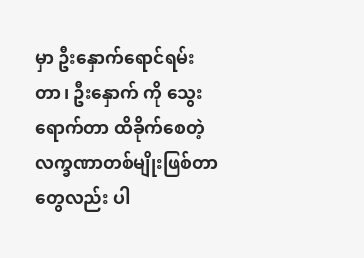မှာ ဦးနှောက်ရောင်ရမ်းတာ၊ ဦးနှောက် ကို သွေးရောက်တာ ထိခိုက်စေတဲ့ လက္ခဏာတစ်မျိုးဖြစ်တာတွေလည်း ပါ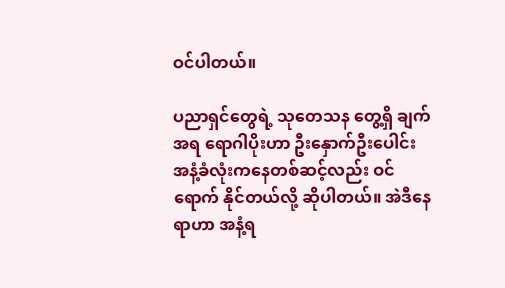ဝင်ပါတယ်။

ပညာရှင်တွေရဲ့ သုတေသန တွေ့ရှိ ချက်အရ ရောဂါပိုးဟာ ဦးနှောက်ဦးပေါင်း အနံ့ခံလုံးကနေတစ်ဆင့်လည်း ဝင်ရောက် နိုင်တယ်လို့ ဆိုပါတယ်။ အဲဒီနေရာဟာ အနံ့ရ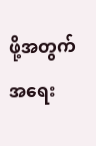ဖို့အတွက် အရေး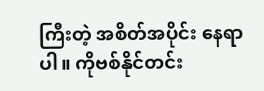ကြီးတဲ့ အစိတ်အပိုင်း နေရာပါ။ ကိုဗစ်နိုင်တင်း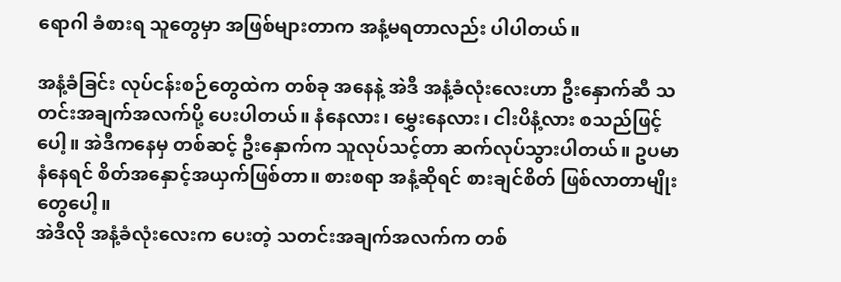ရောဂါ ခံစားရ သူတွေမှာ အဖြစ်များတာက အနံ့မရတာလည်း ပါပါတယ်။

အနံ့ခံခြင်း လုပ်ငန်းစဉ်တွေထဲက တစ်ခု အနေနဲ့ အဲဒီ အနံ့ခံလုံးလေးဟာ ဦးနှောက်ဆီ သတင်းအချက်အလက်ပို့ ပေးပါတယ်။ နံနေလား၊ မွှေးနေလား၊ ငါးပိနံ့လား စသည်ဖြင့်ပေါ့။ အဲဒီကနေမှ တစ်ဆင့် ဦးနှောက်က သူလုပ်သင့်တာ ဆက်လုပ်သွားပါတယ်။ ဥပမာ နံနေရင် စိတ်အနှောင့်အယှက်ဖြစ်တာ။ စားစရာ အနံ့ဆိုရင် စားချင်စိတ် ဖြစ်လာတာမျိုး တွေပေါ့။
အဲဒီလို အနံ့ခံလုံးလေးက ပေးတဲ့ သတင်းအချက်အလက်က တစ်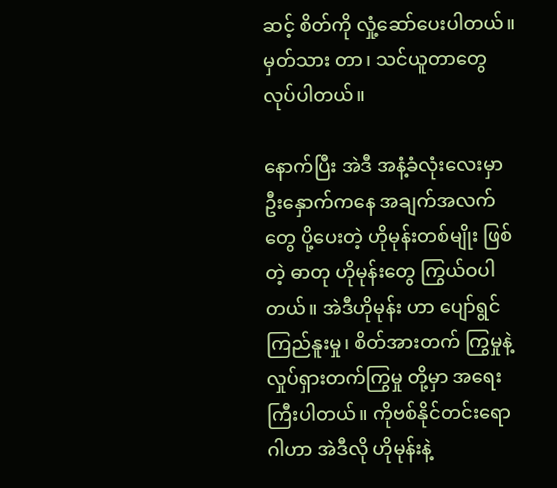ဆင့် စိတ်ကို လှုံ့ဆော်ပေးပါတယ်။ မှတ်သား တာ၊ သင်ယူတာတွေ လုပ်ပါတယ်။

နောက်ပြီး အဲဒီ အနံ့ခံလုံးလေးမှာ ဦးနှောက်ကနေ အချက်အလက်တွေ ပို့ပေးတဲ့ ဟိုမုန်းတစ်မျိုး ဖြစ်တဲ့ ဓာတု ဟိုမုန်းတွေ ကြွယ်ဝပါတယ်။ အဲဒီဟိုမုန်း ဟာ ပျော်ရွင်ကြည်နူးမှု၊ စိတ်အားတက် ကြွမှုနဲ့ လှုပ်ရှားတက်ကြွမှု တို့မှာ အရေး ကြီးပါတယ်။ ကိုဗစ်နိုင်တင်းရောဂါဟာ အဲဒီလို ဟိုမုန်းနဲ့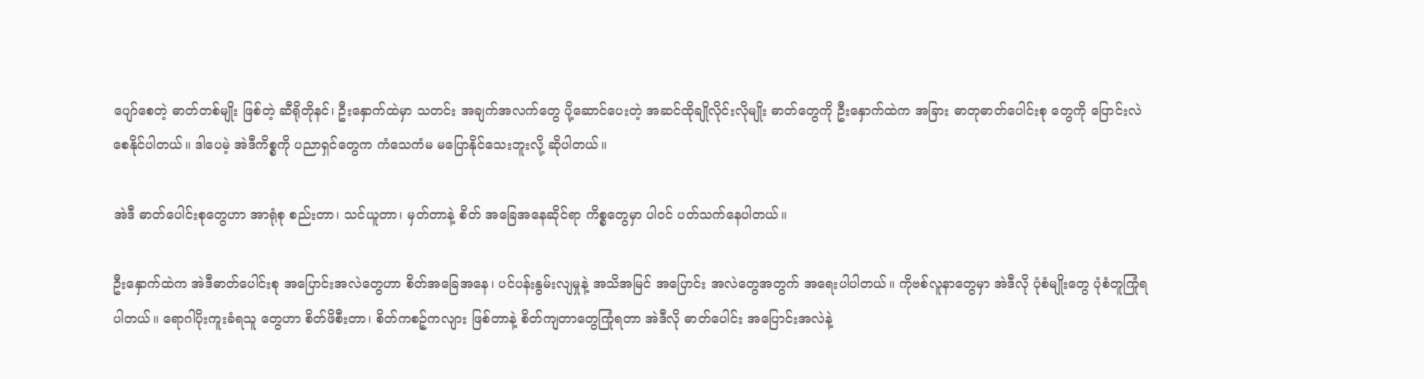ပျော်စေတဲ့ ဓာတ်တစ်မျိုး ဖြစ်တဲ့ ဆီရိုတိုနင်၊ ဦးနှောက်ထဲမှာ သတင်း အချက်အလက်တွေ ပို့ဆောင်ပေးတဲ့ အဆင်ထိုချိုလိုင်းလိုမျိုး ဓာတ်တွေကို ဦးနှောက်ထဲက အခြား ဓာတုဓာတ်ပေါင်းစု တွေကို ပြောင်းလဲစေနိုင်ပါတယ်။ ဒါပေမဲ့ အဲဒီကိစ္စကို ပညာရှင်တွေက ကံသေကံမ မပြောနိုင်သေးဘူးလို့ ဆိုပါတယ်။

အဲဒီ ဓာတ်ပေါင်းစုတွေဟာ အာရုံစု စည်းတာ၊ သင်ယူတာ၊ မှတ်တာနဲ့ စိတ် အခြေအနေဆိုင်ရာ ကိစ္စတွေမှာ ပါဝင် ပတ်သက်နေပါတယ်။

ဦးနှောက်ထဲက အဲဒီဓာတ်ပေါင်းစု အပြောင်းအလဲတွေဟာ စိတ်အခြေအနေ၊ ပင်ပန်းနွမ်းလျမှုနဲ့ အသိအမြင် အပြောင်း အလဲတွေအတွက် အရေးပါပါတယ်။ ကိုဗစ်လူနာတွေမှာ အဲဒီလို ပုံစံမျိုးတွေ ပုံစံတူကြုံရပါတယ်။ ရောဂါပိုးကူးခံရသူ တွေဟာ စိတ်ဖိစီးတာ၊ စိတ်ကစဉ့်ကလျား ဖြစ်တာနဲ့ စိတ်ကျတာတွေကြုံရတာ အဲဒီလို ဓာတ်ပေါင်း အပြောင်းအလဲနဲ့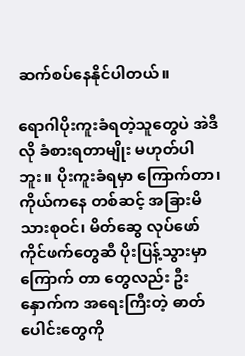ဆက်စပ်နေနိုင်ပါတယ်။

ရောဂါပိုးကူးခံရတဲ့သူတွေပဲ အဲဒီလို ခံစားရတာမျိုး မဟုတ်ပါဘူး။ ပိုးကူးခံရမှာ ကြောက်တာ၊ ကိုယ်ကနေ တစ်ဆင့် အခြားမိသားစုဝင်၊ မိတ်ဆွေ လုပ်ဖော် ကိုင်ဖက်တွေဆီ ပိုးပြန့်သွားမှာ ကြောက် တာ တွေလည်း ဦးနှောက်က အရေးကြီးတဲ့ ဓာတ်ပေါင်းတွေကို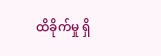ထိခိုက်မှု ရှိ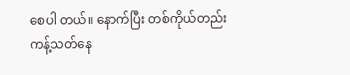စေပါ တယ်။ နောက်ပြီး တစ်ကိုယ်တည်း ကန့်သတ်နေ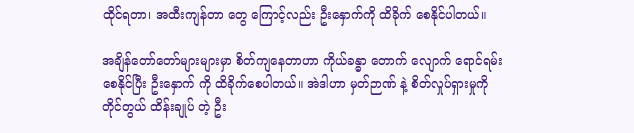ထိုင်ရတာ၊ အထီးကျန်တာ တွေ ကြောင့်လည်း ဦးနှောက်ကို ထိခိုက် စေနိုင်ပါတယ်။

အချိန်တော်တော်များများမှာ စိတ်ကျနေတာဟာ ကိုယ်ခန္ဓာ တောက် လျောက် ရောင်ရမ်းစေနိုင်ပြီး ဦးနှောက် ကို ထိခိုက်စေပါတယ်။ အဲဒါဟာ မှတ်ဉာဏ် နဲ့ စိတ်လှုပ်ရှားမှုကို တိုင်တွယ် ထိန်းချုပ် တဲ့ ဦး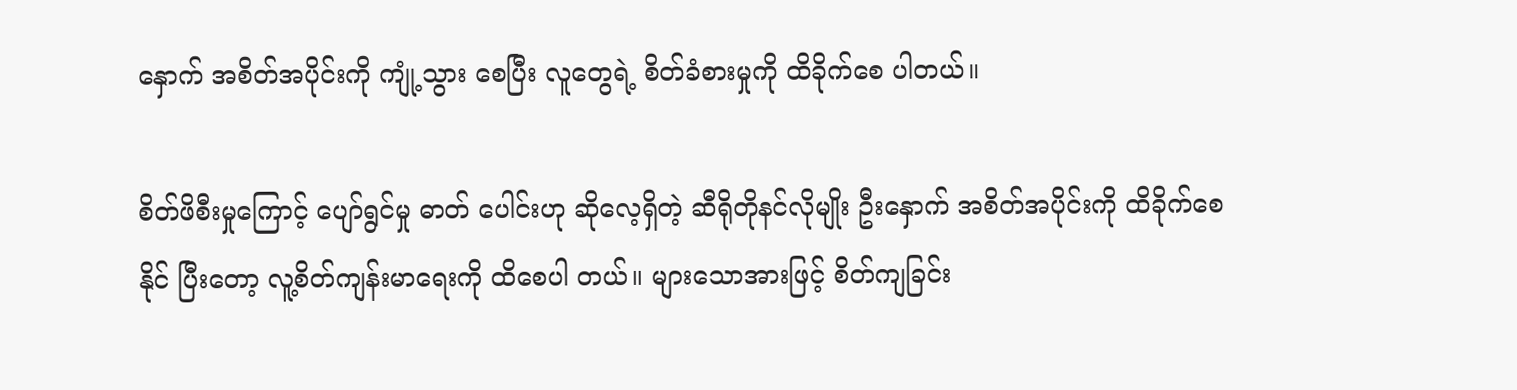နှောက် အစိတ်အပိုင်းကို ကျုံ့သွား စေပြီး လူတွေရဲ့ စိတ်ခံစားမှုကို ထိခိုက်စေ ပါတယ်။

စိတ်ဖိစီးမှုကြောင့် ပျော်ရွင်မှု ဓာတ် ပေါင်းဟု ဆိုလေ့ရှိတဲ့ ဆီရိုတိုနင်လိုမျိုး ဦးနှောက် အစိတ်အပိုင်းကို ထိခိုက်စေနိုင် ပြီးတော့ လူ့စိတ်ကျန်းမာရေးကို ထိစေပါ တယ်။ များသောအားဖြင့် စိတ်ကျခြင်း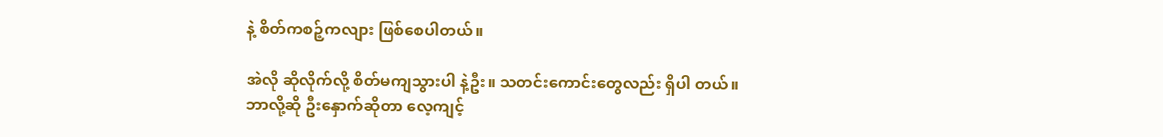နဲ့ စိတ်ကစဉ့်ကလျား ဖြစ်စေပါတယ်။

အဲလို ဆိုလိုက်လို့ စိတ်မကျသွားပါ နဲ့ဦး။ သတင်းကောင်းတွေလည်း ရှိပါ တယ်။
ဘာလို့ဆို ဦးနှောက်ဆိုတာ လေ့ကျင့်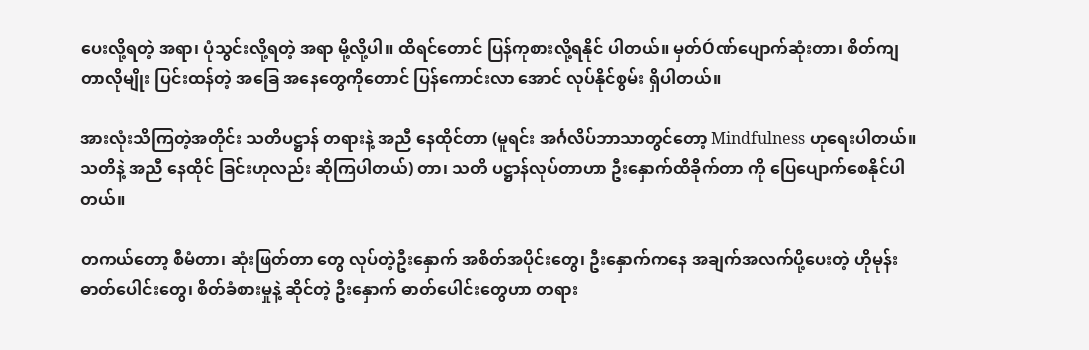ပေးလို့ရတဲ့ အရာ၊ ပုံသွင်းလို့ရတဲ့ အရာ မို့လို့ပါ။ ထိရင်တောင် ပြန်ကုစားလို့ရနိုင် ပါတယ်။ မှတ်Óဏ်ပျောက်ဆုံးတာ၊ စိတ်ကျတာလိုမျိုး ပြင်းထန်တဲ့ အခြေ အနေတွေကိုတောင် ပြန်ကောင်းလာ အောင် လုပ်နိုင်စွမ်း ရှိပါတယ်။

အားလုံးသိကြတဲ့အတိုင်း သတိပဋ္ဌာန် တရားနဲ့ အညီ နေထိုင်တာ (မူရင်း အင်္ဂလိပ်ဘာသာတွင်တော့ Mindfulness ဟုရေးပါတယ်။ သတိနဲ့ အညီ နေထိုင် ခြင်းဟုလည်း ဆိုကြပါတယ်) တာ၊ သတိ ပဋ္ဌာန်လုပ်တာဟာ ဦးနှောက်ထိခိုက်တာ ကို ပြေပျောက်စေနိုင်ပါတယ်။

တကယ်တော့ စီမံတာ၊ ဆုံးဖြတ်တာ တွေ လုပ်တဲ့ဦးနှောက် အစိတ်အပိုင်းတွေ၊ ဦးနှောက်ကနေ အချက်အလက်ပို့ပေးတဲ့ ဟိုမုန်းဓာတ်ပေါင်းတွေ၊ စိတ်ခံစားမှုနဲ့ ဆိုင်တဲ့ ဦးနှောက် ဓာတ်ပေါင်းတွေဟာ တရား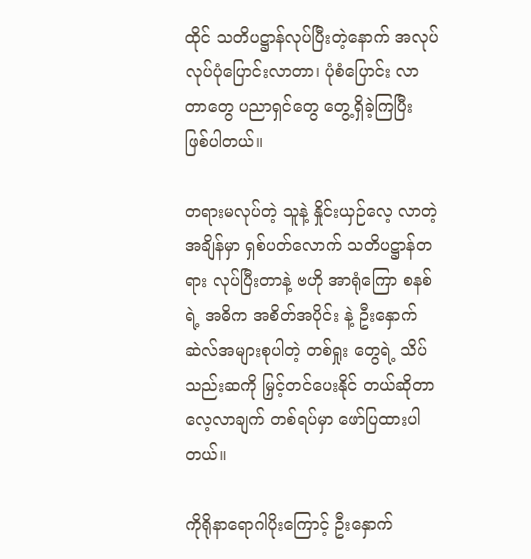ထိုင် သတိပဋ္ဌာန်လုပ်ပြီးတဲ့နောက် အလုပ်လုပ်ပုံပြောင်းလာတာ၊ ပုံစံပြောင်း လာတာတွေ ပညာရှင်တွေ တွေ့ရှိခဲ့ကြပြီး ဖြစ်ပါတယ်။

တရားမလုပ်တဲ့ သူနဲ့ နှိုင်းယှဉ်လေ့ လာတဲ့ အချိန်မှာ ရှစ်ပတ်လောက် သတိပဋ္ဌာန်တရား လုပ်ပြီးတာနဲ့ ဗဟို အာရုံကြော စနစ်ရဲ့ အဓိက အစိတ်အပိုင်း နဲ့ ဦးနှောက်ဆဲလ်အများစုပါတဲ့ တစ်ရှုး တွေရဲ့ သိပ်သည်းဆကို မြှင့်တင်ပေးနိုင် တယ်ဆိုတာ လေ့လာချက် တစ်ရပ်မှာ ဖော်ပြထားပါတယ်။

ကိုရိုနာရောဂါပိုးကြောင့် ဦးနှောက်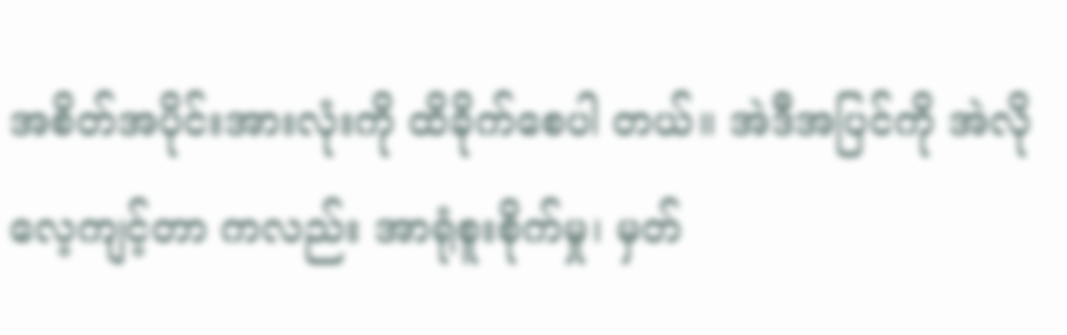အစိတ်အပိုင်းအားလုံးကို ထိခိုက်စေပါ တယ်။ အဲဒီအပြင်ကို အဲလို လေ့ကျင့်တာ ကလည်း အာရုံစူးစိုက်မှု၊ မှတ်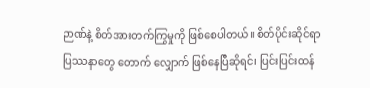ဉာဏ်နဲ့ စိတ်အားတက်ကြွမှုကို ဖြစ်စေပါတယ်။ စိတ်ပိုင်းဆိုင်ရာ ပြဿနာတွေ တောက် လျှောက် ဖြစ်နေပြီဆိုရင်၊ ပြင်းပြင်းထန်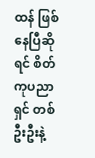ထန် ဖြစ်နေပြီဆိုရင် စိတ်ကုပညာရှင် တစ်ဦးဦးနဲ့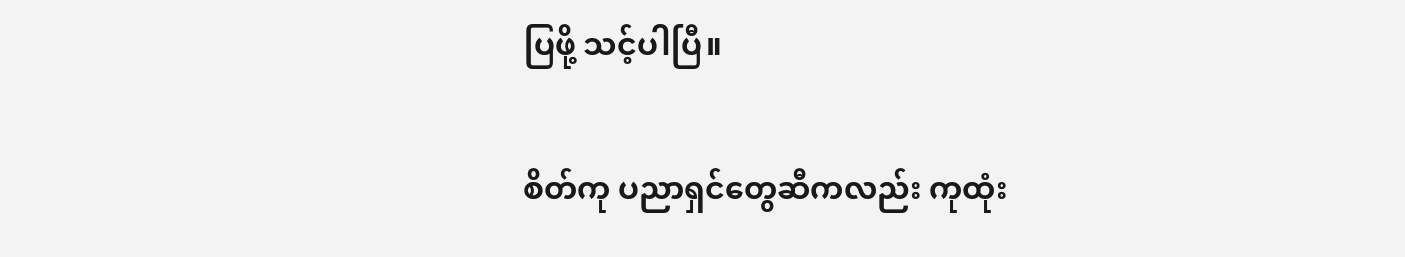ပြဖို့ သင့်ပါပြီ။

စိတ်ကု ပညာရှင်တွေဆီကလည်း ကုထုံး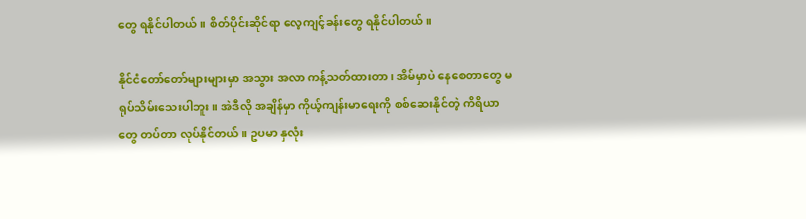တွေ ရနိုင်ပါတယ်။ စိတ်ပိုင်းဆိုင်ရာ လေ့ကျင့်ခန်းတွေ ရနိုင်ပါတယ်။

နိုင်ငံတော်တော်များများမှာ အသွား အလာ ကန့်သတ်ထားတာ၊ အိမ်မှာပဲ နေစေတာတွေ မရုပ်သိမ်းသေးပါဘူး။ အဲဒီလို အချိန်မှာ ကိုယ့်ကျန်းမာရေးကို စစ်ဆေးနိုင်တဲ့ ကိရိယာတွေ တပ်တာ လုပ်နိုင်တယ်။ ဥပမာ နှလုံး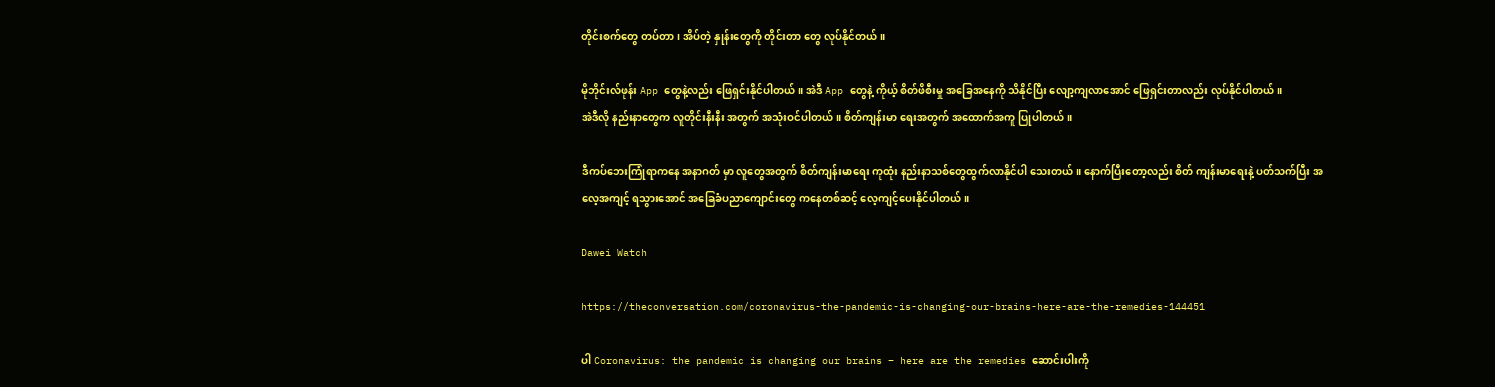တိုင်းစက်တွေ တပ်တာ၊ အိပ်တဲ့ နှုန်းတွေကို တိုင်းတာ တွေ လုပ်နိုင်တယ်။

မိုဘိုင်းလ်ဖုန်း App တွေနဲ့လည်း ဖြေရှင်းနိုင်ပါတယ်။ အဲဒီ App တွေနဲ့ ကိုယ့် စိတ်ဖိစီးမှု အခြေအနေကို သိနိုင်ပြီး လျော့ကျလာအောင် ဖြေရှင်းတာလည်း လုပ်နိုင်ပါတယ်။
အဲဒီလို နည်းနာတွေက လူတိုင်းနီးနီး အတွက် အသုံးဝင်ပါတယ်။ စိတ်ကျန်းမာ ရေးအတွက် အထောက်အကူ ပြုပါတယ်။

ဒီကပ်ဘေးကြုံရာကနေ အနာဂတ် မှာ လူတွေအတွက် စိတ်ကျန်းမာရေး ကုထုံး နည်းနာသစ်တွေထွက်လာနိုင်ပါ သေးတယ်။ နောက်ပြီးတော့လည်း စိတ် ကျန်းမာရေးနဲ့ ပတ်သက်ပြီး အလေ့အကျင့် ရသွားအောင် အခြေခံပညာကျောင်းတွေ ကနေတစ်ဆင့် လေ့ကျင့်ပေးနိုင်ပါတယ်။

Dawei Watch

https://theconversation.com/coronavirus-the-pandemic-is-changing-our-brains-here-are-the-remedies-144451

ပါ Coronavirus: the pandemic is changing our brains – here are the remedies ဆောင်းပါးကို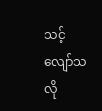သင့်လျော်သလို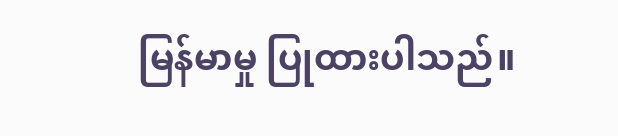မြန်မာမှု ပြုထားပါသည်။